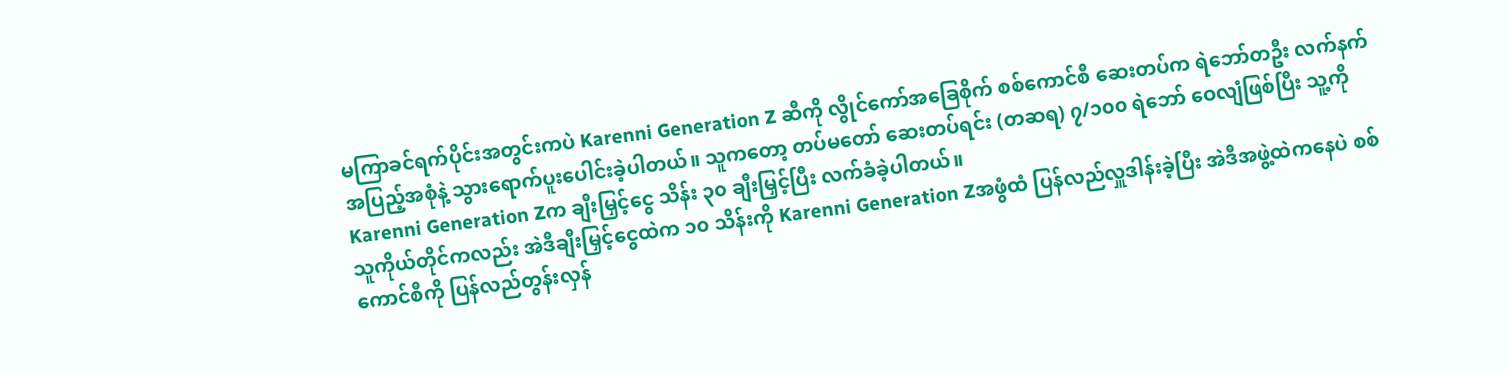မကြာခင်ရက်ပိုင်းအတွင်းကပဲ Karenni Generation Z ဆီကို လွိုင်ကော်အခြေစိုက် စစ်ကောင်စီ ဆေးတပ်က ရဲဘော်တဦး လက်နက် အပြည့်အစုံနဲ့ သွားရောက်ပူးပေါင်းခဲ့ပါတယ်။ သူကတော့ တပ်မတော် ဆေးတပ်ရင်း (တဆရ) ၇/၁၀၀ ရဲဘော် ဝေလျံဖြစ်ပြီး သူ့ကို Karenni Generation Zက ချီးမြှင့်ငွေ သိန်း ၃၀ ချီးမြှင့်ပြီး လက်ခံခဲ့ပါတယ်။
သူကိုယ်တိုင်ကလည်း အဲဒီချီးမြှင့်ငွေထဲက ၁၀ သိန်းကို Karenni Generation Zအဖွံထံ ပြန်လည်လှူဒါန်းခဲ့ပြီး အဲဒီအဖွဲ့ထဲကနေပဲ စစ်ကောင်စီကို ပြန်လည်တွန်းလှန်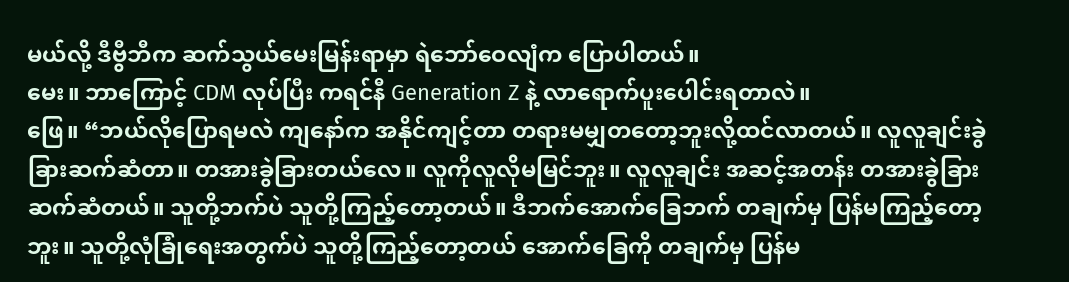မယ်လို့ ဒီဗွီဘီက ဆက်သွယ်မေးမြန်းရာမှာ ရဲဘော်ဝေလျံက ပြောပါတယ်။
မေး။ ဘာကြောင့် CDM လုပ်ပြီး ကရင်နီ Generation Z နဲ့ လာရောက်ပူးပေါင်းရတာလဲ။
ဖြေ။ “ဘယ်လိုပြောရမလဲ ကျနော်က အနိုင်ကျင့်တာ တရားမမျှတတော့ဘူးလို့ထင်လာတယ်။ လူလူချင်းခွဲခြားဆက်ဆံတာ။ တအားခွဲခြားတယ်လေ။ လူကိုလူလိုမမြင်ဘူး။ လူလူချင်း အဆင့်အတန်း တအားခွဲခြား ဆက်ဆံတယ်။ သူတို့ဘက်ပဲ သူတို့ကြည့်တော့တယ်။ ဒီဘက်အောက်ခြေဘက် တချက်မှ ပြန်မကြည့်တော့ဘူး။ သူတို့လုံခြုံရေးအတွက်ပဲ သူတို့ကြည့်တော့တယ် အောက်ခြေကို တချက်မှ ပြန်မ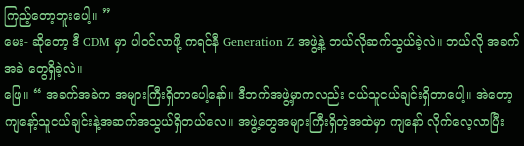ကြည့်တော့ဘူးပေါ့။ ”
မေး- ဆိုတော့ ဒီ CDM မှာ ပါဝင်လာဖို့ ကရင်နီ Generation Z အဖွဲ့နဲ့ ဘယ်လိုဆက်သွယ်ခဲ့လဲ။ ဘယ်လို အခက်အခဲ တွေရှိခဲ့လဲ။
ဖြေ။ “ အခက်အခဲက အများကြီးရှိတာပေါ့နော်။ ဒီဘက်အဖွဲ့မှာကလည်း ငယ်သူငယ်ချင်းရှိတာပေါ့။ အဲတော့ကျနော့်သူငယ်ချင်းနဲ့အဆက်အသွယ်ရှိတယ်လေ။ အဖွဲ့တွေအများကြီးရှိတဲ့အထဲမှာ ကျနော် လိုက်လေ့လာပြီး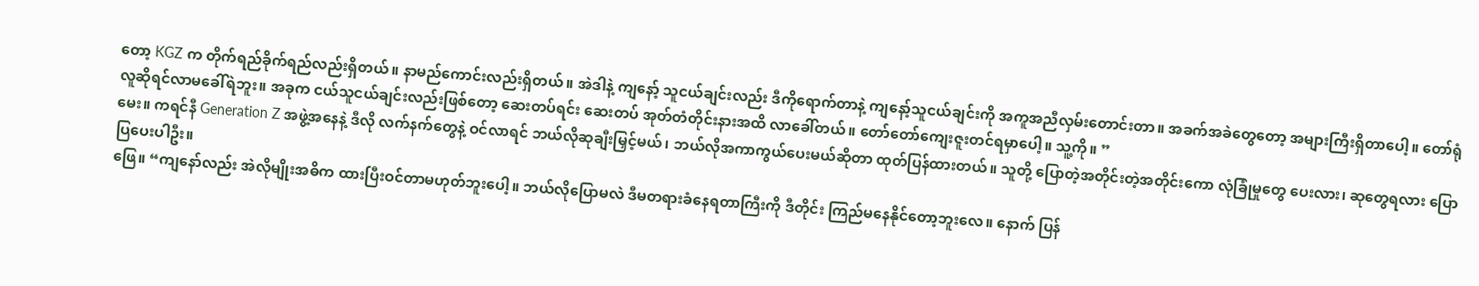တော့ KGZ က တိုက်ရည်ခိုက်ရည်လည်းရှိတယ်။ နာမည်ကောင်းလည်းရှိတယ်။ အဲဒါနဲ့ ကျနော့် သူငယ်ချင်းလည်း ဒီကိုရောက်တာနဲ့ ကျနော့်သူငယ်ချင်းကို အကူအညီလှမ်းတောင်းတာ။ အခက်အခဲတွေတော့ အများကြီးရှိတာပေါ့။ တော်ရုံလူဆိုရင်လာမခေါ်ရဲဘူး။ အခုက ငယ်သူငယ်ချင်းလည်းဖြစ်တော့ ဆေးတပ်ရင်း ဆေးတပ် အုတ်တံတိုင်းနားအထိ လာခေါ်တယ်။ တော်တော်ကျေးဇူးတင်ရမှာပေါ့။ သူ့ကို။ ”
မေး။ ကရင်နီ Generation Z အဖွဲ့အနေနဲ့ ဒီလို လက်နက်တွေနဲ့ ဝင်လာရင် ဘယ်လိုဆုချီးမြှင့်မယ်၊ ဘယ်လိုအကာကွယ်ပေးမယ်ဆိုတာ ထုတ်ပြန်ထားတယ်။ သူတို့ ပြောတဲ့အတိုင်းတဲ့အတိုင်းကော လုံခြုံမှုတွေ ပေးလား၊ ဆုတွေရလား ပြောပြပေးပါဦး။
ဖြေ။ “ကျနော်လည်း အဲလိုမျိုးအဓိက ထားပြီးဝင်တာမဟုတ်ဘူးပေါ့။ ဘယ်လိုပြောမလဲ ဒီမတရားခံနေရတာကြီးကို ဒီတိုင်း ကြည်မနေနိုင်တော့ဘူးလေ။ နောက် ပြန်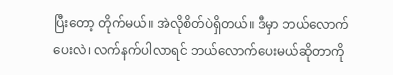ပြီးတော့ တိုက်မယ်။ အဲလိုစိတ်ပဲရှိတယ်။ ဒီမှာ ဘယ်လောက်ပေးလဲ၊ လက်နက်ပါလာရင် ဘယ်လောက်ပေးမယ်ဆိုတာကို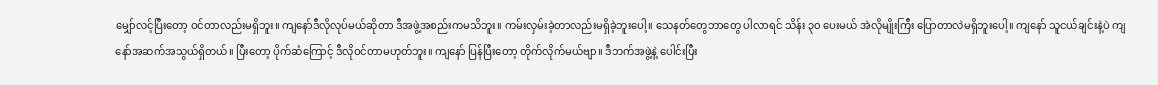မျှော်လင့်ပြီးတော့ ဝင်တာလည်းမရှိဘူး။ ကျနော်ဒီလိုလုပ်မယ်ဆိုတာ ဒီအဖွဲ့အစည်းကမသိဘူး။ ကမ်းလှမ်းခဲ့တာလည်းမရှိခဲ့ဘူးပေါ့။ သေနတ်တွေဘာတွေ ပါလာရင် သိန်း ၃၀ ပေးမယ် အဲလိုမျိုးကြီး ပြောတာလဲမရှိဘူးပေါ့။ ကျနော် သူငယ်ချင်းနဲ့ပဲ ကျနော်အဆက်အသွယ်ရှိတယ်။ ပြီးတော့ ပိုက်ဆံကြောင့် ဒီလိုဝင်တာမဟုတ်ဘူး။ ကျနော် ပြန်ပြီးတော့ တိုက်လိုက်မယ်ဗျာ။ ဒီဘက်အဖွဲ့နဲ့ ပေါင်းပြီး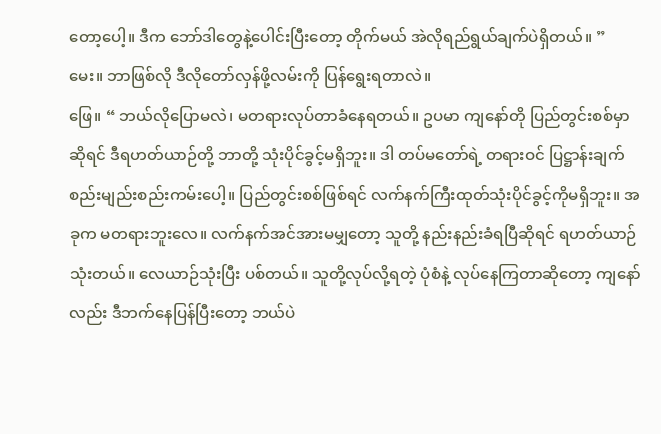တော့ပေါ့။ ဒီက ဘော်ဒါတွေနဲ့ပေါင်းပြီးတော့ တိုက်မယ် အဲလိုရည်ရွယ်ချက်ပဲရှိတယ်။ ”
မေး။ ဘာဖြစ်လို ဒီလိုတော်လှန်ဖို့လမ်းကို ပြန်ရွေးရတာလဲ။
ဖြေ။ “ ဘယ်လိုပြောမလဲ၊ မတရားလုပ်တာခံနေရတယ်။ ဥပမာ ကျနော်တို ပြည်တွင်းစစ်မှာဆိုရင် ဒီရဟတ်ယာဉ်တို့ ဘာတို့ သုံးပိုင်ခွင့်မရှိဘူး။ ဒါ တပ်မတော်ရဲ့ တရားဝင် ပြဋ္ဌာန်းချက် စည်းမျည်းစည်းကမ်းပေါ့။ ပြည်တွင်းစစ်ဖြစ်ရင် လက်နက်ကြီးထုတ်သုံးပိုင်ခွင့်ကိုမရှိဘူး။ အခုက မတရားဘူးလေ။ လက်နက်အင်အားမမျှတော့ သူတို့ နည်းနည်းခံရပြီဆိုရင် ရဟတ်ယာဉ်သုံးတယ်။ လေယာဉ်သုံးပြီး ပစ်တယ်။ သူတို့လုပ်လို့ရတဲ့ ပုံစံနဲ့ လုပ်နေကြတာဆိုတော့ ကျနော်လည်း ဒီဘက်နေပြန်ပြီးတော့ ဘယ်ပဲ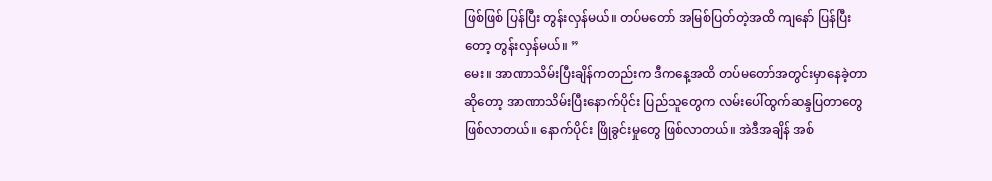ဖြစ်ဖြစ် ပြန်ပြီး တွန်းလှန်မယ်။ တပ်မတော် အမြစ်ပြတ်တဲ့အထိ ကျနော် ပြန်ပြီးတော့ တွန်းလှန်မယ်။ ”
မေး။ အာဏာသိမ်းပြီးချိန်ကတည်းက ဒီကနေ့အထိ တပ်မတော်အတွင်းမှာနေခဲ့တာဆိုတော့ အာဏာသိမ်းပြီးနောက်ပိုင်း ပြည်သူတွေက လမ်းပေါ်ထွက်ဆန္ဒပြတာတွေဖြစ်လာတယ်။ နောက်ပိုင်း ဖြိုခွင်းမှုတွေ ဖြစ်လာတယ်။ အဲဒီအချိန် အစ်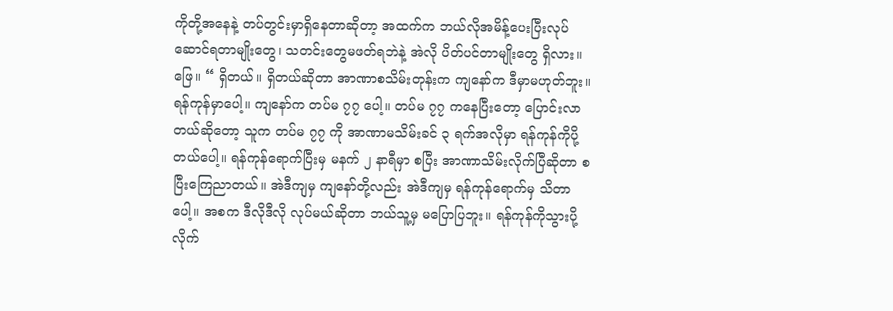ကိုတို့အနေနဲ့ တပ်တွင်းမှာရှိနေတာဆိုတာ့ အထက်က ဘယ်လိုအမိန့်ပေးပြီးလုပ်ဆောင်ရတာမျိုးတွေ၊ သတင်းတွေမဖတ်ရဘဲနဲ့ အဲလို ပိတ်ပင်တာမျိုးတွေ ရှိလား။
ဖြေ။ “ ရှိတယ်။ ရှိတယ်ဆိုတာ အာဏာစသိမ်းတုန်းက ကျနော်က ဒီမှာမဟုတ်ဘူး။ ရန်ကုန်မှာပေါ့။ ကျနော်က တပ်မ ၇၇ ပေါ့။ တပ်မ ၇၇ ကနေပြီးတော့ ပြောင်းလာတယ်ဆိုတော့ သူက တပ်မ ၇၇ ကို အာဏာမသိမ်းခင် ၃ ရက်အလိုမှာ ရန်ကုန်ကိုပို့တယ်ပေါ့။ ရန်ကုန်ရောက်ပြီးမှ မနက် ၂ နာရီမှာ စပြီး အာဏာသိမ်းလိုက်ပြီဆိုတာ စပြီးကြေညာတယ်။ အဲဒီကျမှ ကျနော်တို့လည်း အဲဒီကျမှ ရန်ကုန်ရောက်မှ သိတာပေါ့။ အစက ဒီလိုဒီလို လုပ်မယ်ဆိုတာ ဘယ်သူ့မှ မပြောပြဘူး။ ရန်ကုန်ကိုသွားပို့လိုက်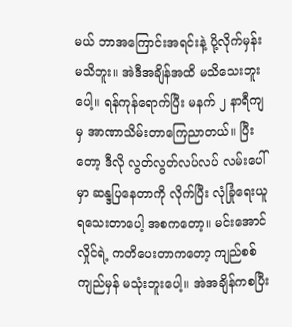မယ် ဘာအကြောင်းအရင်းနဲ့ ပို့လိုက်မှန်းမသိဘူး။ အဲဒီအချိန်အထိ မသိသေးဘူးပေါ့။ ရန်ကုန်ရောက်ပြီး မနက် ၂ နာရီကျမှ အာဏာသိမ်းတာကြေညာတယ်။ ပြီးတော့ ဒီလို လွတ်လွတ်လပ်လပ် လမ်းပေါ်မှာ ဆန္ဒပြနေတာကို လိုက်ပြီး လုံခြုံရေးယူရသေးတာပေါ့ အစကတော့။ မင်းအောင်လှိုင်ရဲ့ ကတိပေးတာကတော့ ကျည်စစ်ကျည်မှန် မသုံးဘူးပေါ့။ အဲအချိန်ကစပြီး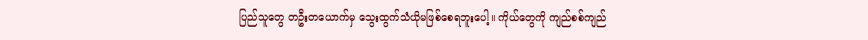ပြည်သူတွေ တဦးတယောက်မှ သွေးထွက်သံယိုမဖြစ်စေရဘူးပေါ့။ ကိုယ်တွေကို ကျည်စစ်ကျည်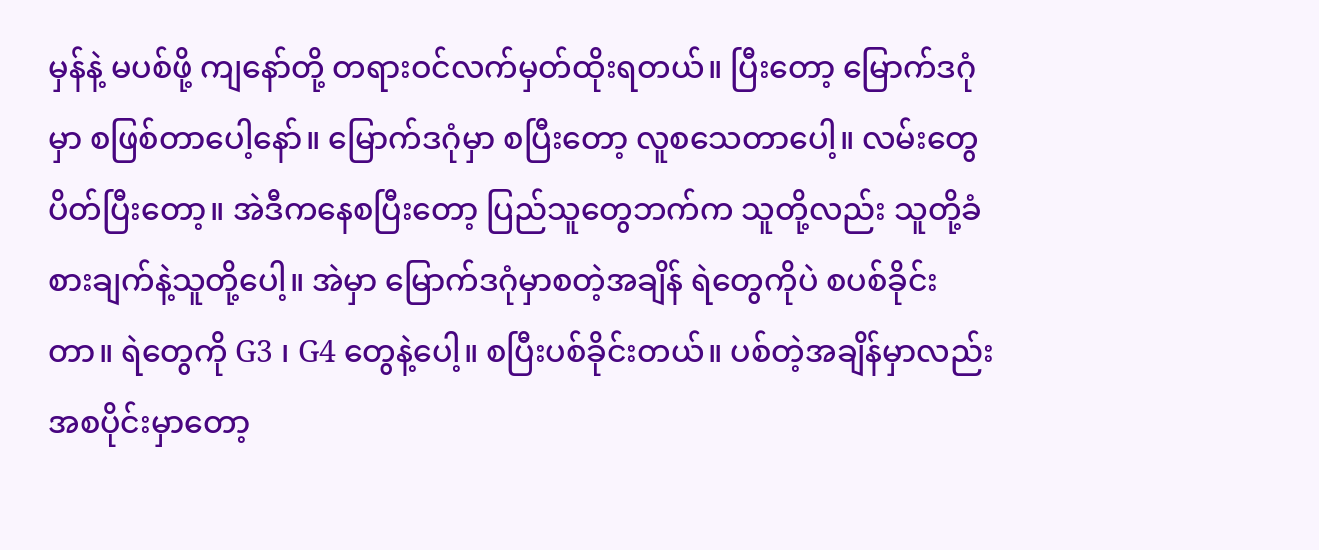မှန်နဲ့ မပစ်ဖို့ ကျနော်တို့ တရားဝင်လက်မှတ်ထိုးရတယ်။ ပြီးတော့ မြောက်ဒဂုံမှာ စဖြစ်တာပေါ့နော်။ မြောက်ဒဂုံမှာ စပြီးတော့ လူစသေတာပေါ့။ လမ်းတွေ ပိတ်ပြီးတော့။ အဲဒီကနေစပြီးတော့ ပြည်သူတွေဘက်က သူတို့လည်း သူတို့ခံစားချက်နဲ့သူတို့ပေါ့။ အဲမှာ မြောက်ဒဂုံမှာစတဲ့အချိန် ရဲတွေကိုပဲ စပစ်ခိုင်းတာ။ ရဲတွေကို G3 ၊ G4 တွေနဲ့ပေါ့။ စပြီးပစ်ခိုင်းတယ်။ ပစ်တဲ့အချိန်မှာလည်း အစပိုင်းမှာတော့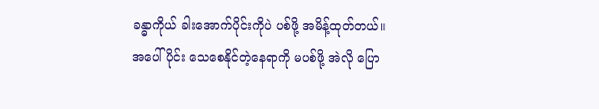ခန္ဓာကိုယ် ခါးအောက်ပိုင်းကိုပဲ ပစ်ဖို့ အမိန့်ထုတ်တယ်။ အပေါ်ပိုင်း သေစေနိုင်တဲ့နေရာကို မပစ်ဖို့ အဲလို ပြော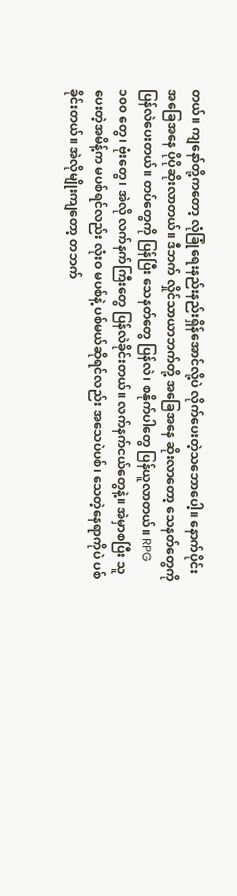တယ်။ ကျနော်တို့ကတော့ လုံခြုံရေးနည်းနည်းရှိန်အောင်လို့ပဲ လိုက်ပေးတဲ့သဘောပေါ့။ နောက်ပိုင်း အခြေအနေ ပိုပိုဆိုးလာတယ်။ ဒီဘက် လှိုင်သာယာဘက်တို့ အခြေအနေ ဆိုးလာတော့ သေနတ်တွေကို ပြန်လဲပေးတယ်။ တပ်တွေကို ပြန်ပြီး သေနတ်တွေ ပြန်လဲ၊ စနိုက်ပါတွေ ပြန်ယူလာတယ်။ RPG ၁၀၀ တွေ၊ ဗုံးတွေ၊ အဲလို လက်နက်ကြီးတွေ ပြန်လဲခိုင်းတယ်။ လက်နက်ငယ်တွေနဲ့။ အဲမှာစပြီး သူပေးတဲ့အမိန့်က မပစ်ရင်လည်း လုံးဝ မပစ်နဲ့ ပစ်မယ်ဆိုရင်လည်း အသေပဲပစ်၊ သေတဲ့နေရာကိုပဲ ပစ်ခိုင်းတယ်။ အဲလိုမျိုးကျတော့ တဘက်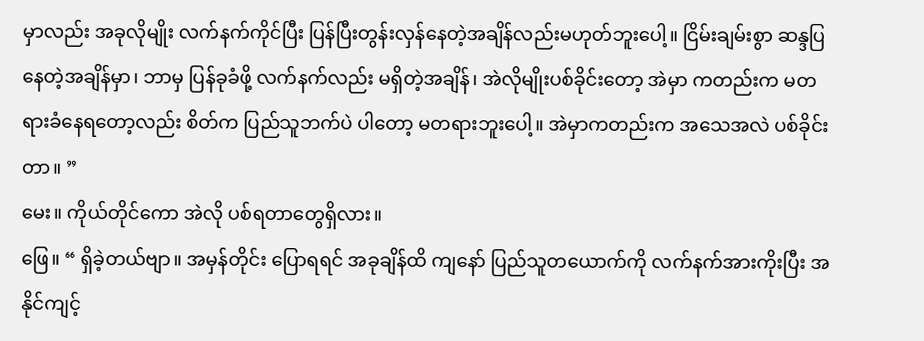မှာလည်း အခုလိုမျိုး လက်နက်ကိုင်ပြီး ပြန်ပြီးတွန်းလှန်နေတဲ့အချိန်လည်းမဟုတ်ဘူးပေါ့။ ငြိမ်းချမ်းစွာ ဆန္ဒပြနေတဲ့အချိန်မှာ၊ ဘာမှ ပြန်ခုခံဖို့ လက်နက်လည်း မရှိတဲ့အချိန်၊ အဲလိုမျိုးပစ်ခိုင်းတော့ အဲမှာ ကတည်းက မတရားခံနေရတော့လည်း စိတ်က ပြည်သူဘက်ပဲ ပါတော့ မတရားဘူးပေါ့။ အဲမှာကတည်းက အသေအလဲ ပစ်ခိုင်းတာ။ ”
မေး။ ကိုယ်တိုင်ကော အဲလို ပစ်ရတာတွေရှိလား။
ဖြေ။ “ ရှိခဲ့တယ်ဗျာ။ အမှန်တိုင်း ပြောရရင် အခုချိန်ထိ ကျနော် ပြည်သူတယောက်ကို လက်နက်အားကိုးပြီး အနိုင်ကျင့်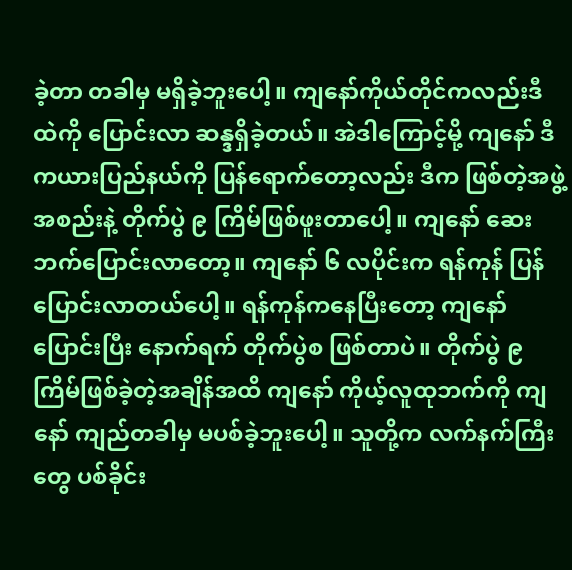ခဲ့တာ တခါမှ မရှိခဲ့ဘူးပေါ့။ ကျနော်ကိုယ်တိုင်ကလည်းဒီထဲကို ပြောင်းလာ ဆန္ဒရှိခဲ့တယ်။ အဲဒါကြောင့်မို့ ကျနော် ဒီကယားပြည်နယ်ကို ပြန်ရောက်တော့လည်း ဒီက ဖြစ်တဲ့အဖွဲ့အစည်းနဲ့ တိုက်ပွဲ ၉ ကြိမ်ဖြစ်ဖူးတာပေါ့။ ကျနော် ဆေးဘက်ပြောင်းလာတော့။ ကျနော် ၆ လပိုင်းက ရန်ကုန် ပြန်ပြောင်းလာတယ်ပေါ့။ ရန်ကုန်ကနေပြီးတော့ ကျနော် ပြောင်းပြီး နောက်ရက် တိုက်ပွဲစ ဖြစ်တာပဲ။ တိုက်ပွဲ ၉ ကြိမ်ဖြစ်ခဲ့တဲ့အချိန်အထိ ကျနော် ကိုယ့်လူထုဘက်ကို ကျနော် ကျည်တခါမှ မပစ်ခဲ့ဘူးပေါ့။ သူတို့က လက်နက်ကြီးတွေ ပစ်ခိုင်း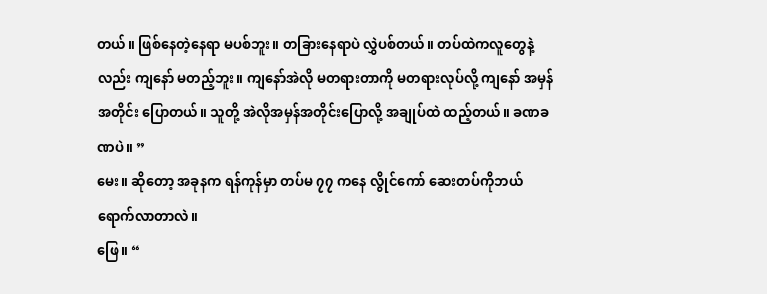တယ်။ ဖြစ်နေတဲ့နေရာ မပစ်ဘူး။ တခြားနေရာပဲ လွှဲပစ်တယ်။ တပ်ထဲကလူတွေနဲ့လည်း ကျနော် မတည့်ဘူး။ ကျနော်အဲလို မတရားတာကို မတရားလုပ်လို့ ကျနော် အမှန်အတိုင်း ပြောတယ်။ သူတို့ အဲလိုအမှန်အတိုင်းပြောလို့ အချုပ်ထဲ ထည့်တယ်။ ခဏခဏပဲ။ ”
မေး။ ဆိုတော့ အခုနက ရန်ကုန်မှာ တပ်မ ၇၇ ကနေ လွိုင်ကော် ဆေးတပ်ကိုဘယ်ရောက်လာတာလဲ။
ဖြေ။ “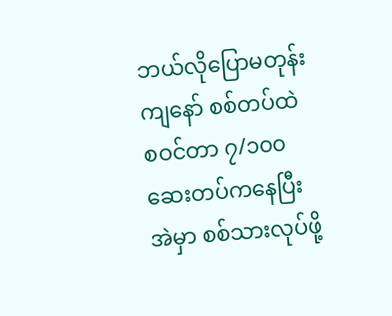ဘယ်လိုပြောမတုန်း ကျနော် စစ်တပ်ထဲ စဝင်တာ ၇/၁၀၀ ဆေးတပ်ကနေပြီး အဲမှာ စစ်သားလုပ်ဖို့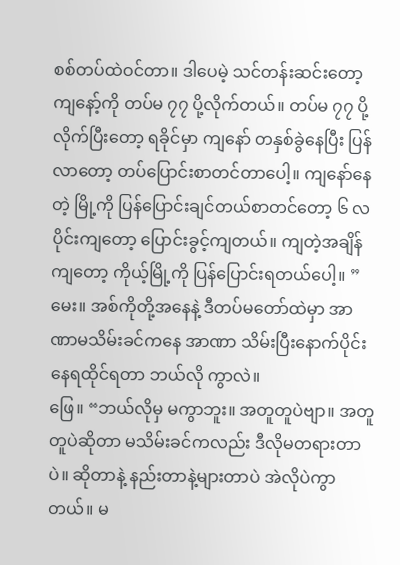စစ်တပ်ထဲဝင်တာ။ ဒါပေမဲ့ သင်တန်းဆင်းတော့ ကျနော့်ကို တပ်မ ၇၇ ပို့လိုက်တယ်။ တပ်မ ၇၇ ပို့လိုက်ပြီးတော့ ရခိုင်မှာ ကျနော် တနှစ်ခွဲနေပြီး ပြန်လာတော့ တပ်ပြောင်းစာတင်တာပေါ့။ ကျနော်နေတဲ့ မြို့ကို ပြန်ပြောင်းချင်တယ်စာတင်တော့ ၆ လပိုင်းကျတော့ ပြောင်းခွင့်ကျတယ်။ ကျတဲ့အချိန်ကျတော့ ကိုယ့်မြို့ကို ပြန်ပြောင်းရတယ်ပေါ့။ ”
မေး။ အစ်ကိုတို့အနေနဲ့ ဒီတပ်မတော်ထဲမှာ အာဏာမသိမ်းခင်ကနေ အာဏာ သိမ်းပြီးနောက်ပိုင်း နေရထိုင်ရတာ ဘယ်လို ကွာလဲ။
ဖြေ။ “ဘယ်လိုမှ မကွာဘူး။ အတူတူပဲဗျာ။ အတူတူပဲဆိုတာ မသိမ်းခင်ကလည်း ဒီလိုမတရားတာပဲ။ ဆိုတာနဲ့ နည်းတာနဲ့များတာပဲ အဲလိုပဲကွာတယ်။ မ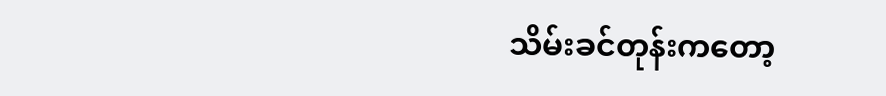သိမ်းခင်တုန်းကတော့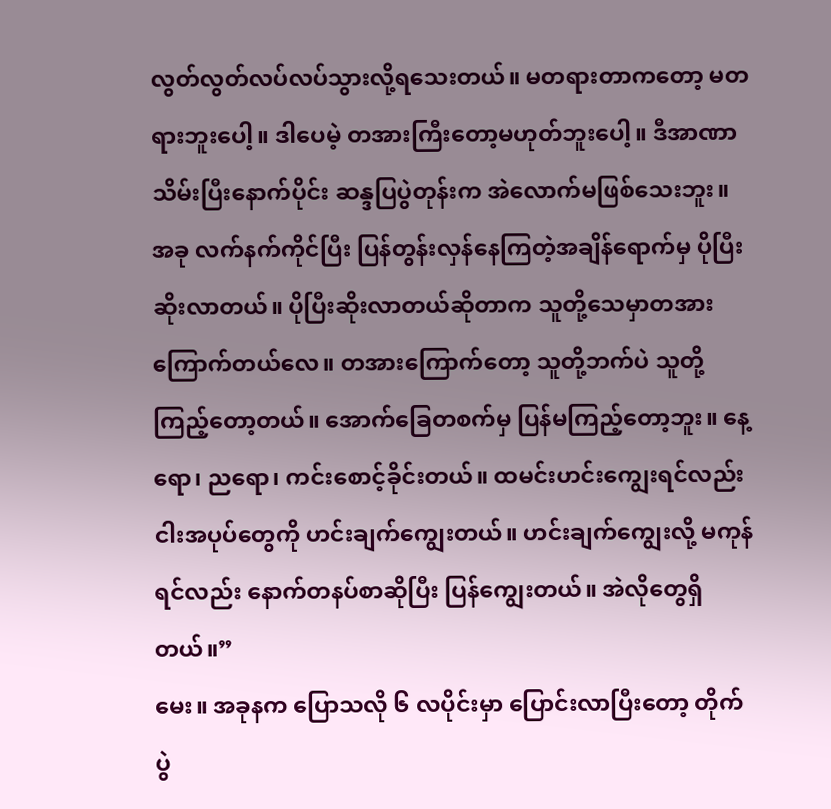လွတ်လွတ်လပ်လပ်သွားလို့ရသေးတယ်။ မတရားတာကတော့ မတရားဘူးပေါ့။ ဒါပေမဲ့ တအားကြီးတော့မဟုတ်ဘူးပေါ့။ ဒီအာဏာသိမ်းပြီးနောက်ပိုင်း ဆန္ဒပြပွဲတုန်းက အဲလောက်မဖြစ်သေးဘူး။ အခု လက်နက်ကိုင်ပြီး ပြန်တွန်းလှန်နေကြတဲ့အချိန်ရောက်မှ ပိုပြီးဆိုးလာတယ်။ ပိုပြီးဆိုးလာတယ်ဆိုတာက သူတို့သေမှာတအားကြောက်တယ်လေ။ တအားကြောက်တော့ သူတို့ဘက်ပဲ သူတို့ကြည့်တော့တယ်။ အောက်ခြေတစက်မှ ပြန်မကြည့်တော့ဘူး။ နေ့ရော၊ ညရော၊ ကင်းစောင့်ခိုင်းတယ်။ ထမင်းဟင်းကျွေးရင်လည်း ငါးအပုပ်တွေကို ဟင်းချက်ကျွေးတယ်။ ဟင်းချက်ကျွေးလို့ မကုန်ရင်လည်း နောက်တနပ်စာဆိုပြီး ပြန်ကျွေးတယ်။ အဲလိုတွေရှိတယ်။”
မေး။ အခုနက ပြောသလို ၆ လပိုင်းမှာ ပြောင်းလာပြီးတော့ တိုက်ပွဲ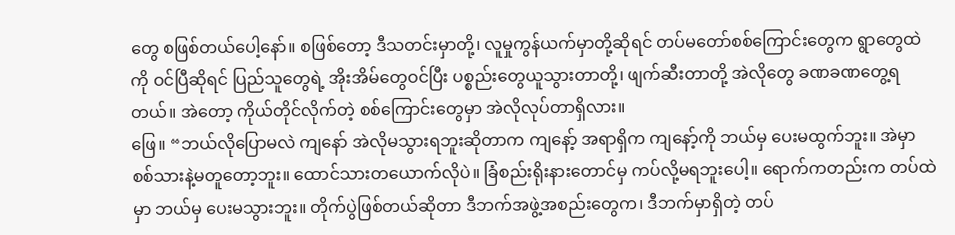တွေ စဖြစ်တယ်ပေါ့နော်။ စဖြစ်တော့ ဒီသတင်းမှာတို့၊ လူမှုကွန်ယက်မှာတို့ဆိုရင် တပ်မတော်စစ်ကြောင်းတွေက ရွာတွေထဲကို ဝင်ပြီဆိုရင် ပြည်သူတွေရဲ့ အိုးအိမ်တွေဝင်ပြီး ပစ္စည်းတွေယူသွားတာတို့၊ ဖျက်ဆီးတာတို့ အဲလိုတွေ ခဏခဏတွေ့ရတယ်။ အဲတော့ ကိုယ်တိုင်လိုက်တဲ့ စစ်ကြောင်းတွေမှာ အဲလိုလုပ်တာရှိလား။
ဖြေ။ “ဘယ်လိုပြောမလဲ ကျနော် အဲလိုမသွားရဘူးဆိုတာက ကျနော့် အရာရှိက ကျနော့်ကို ဘယ်မှ ပေးမထွက်ဘူး။ အဲမှာ စစ်သားနဲ့မတူတော့ဘူး။ ထောင်သားတယောက်လိုပဲ။ ခြံစည်းရိုးနားတောင်မှ ကပ်လို့မရဘူးပေါ့။ ရောက်ကတည်းက တပ်ထဲမှာ ဘယ်မှ ပေးမသွားဘူး။ တိုက်ပွဲဖြစ်တယ်ဆိုတာ ဒီဘက်အဖွဲ့အစည်းတွေက၊ ဒီဘက်မှာရှိတဲ့ တပ်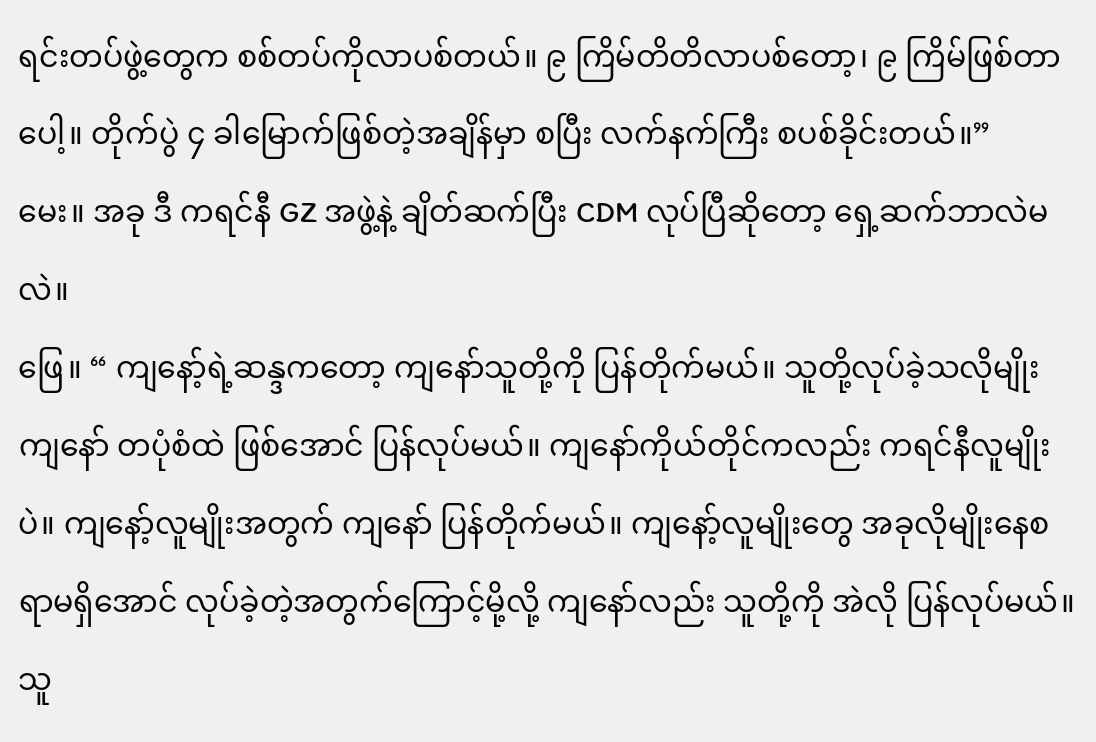ရင်းတပ်ဖွဲ့တွေက စစ်တပ်ကိုလာပစ်တယ်။ ၉ ကြိမ်တိတိလာပစ်တော့၊ ၉ ကြိမ်ဖြစ်တာပေါ့။ တိုက်ပွဲ ၄ ခါမြောက်ဖြစ်တဲ့အချိန်မှာ စပြီး လက်နက်ကြီး စပစ်ခိုင်းတယ်။”
မေး။ အခု ဒီ ကရင်နီ GZ အဖွဲ့နဲ့ ချိတ်ဆက်ပြီး CDM လုပ်ပြီဆိုတော့ ရှေ့ဆက်ဘာလဲမလဲ။
ဖြေ။ “ ကျနော့်ရဲ့ဆန္ဒကတော့ ကျနော်သူတို့ကို ပြန်တိုက်မယ်။ သူတို့လုပ်ခဲ့သလိုမျိုး ကျနော် တပုံစံထဲ ဖြစ်အောင် ပြန်လုပ်မယ်။ ကျနော်ကိုယ်တိုင်ကလည်း ကရင်နီလူမျိုးပဲ။ ကျနော့်လူမျိုးအတွက် ကျနော် ပြန်တိုက်မယ်။ ကျနော့်လူမျိုးတွေ အခုလိုမျိုးနေစရာမရှိအောင် လုပ်ခဲ့တဲ့အတွက်ကြောင့်မို့လို့ ကျနော်လည်း သူတို့ကို အဲလို ပြန်လုပ်မယ်။ သူ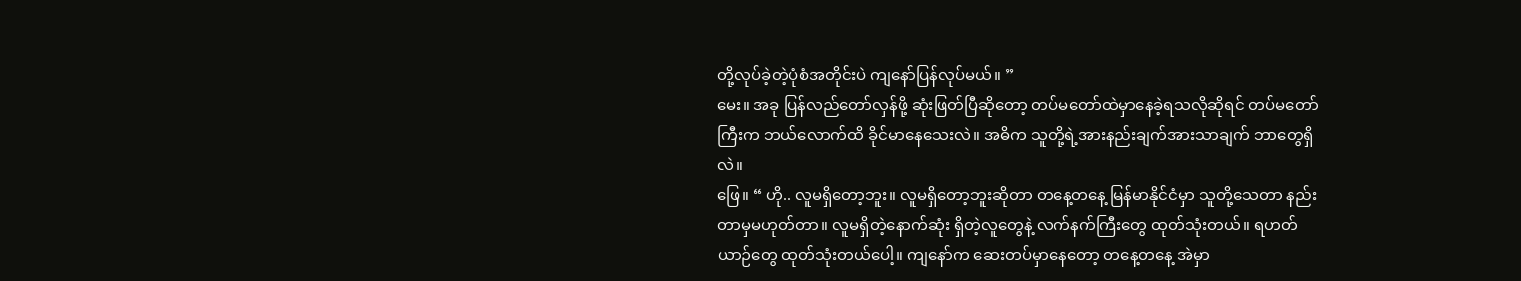တို့လုပ်ခဲ့တဲ့ပုံစံအတိုင်းပဲ ကျနော်ပြန်လုပ်မယ်။ ”
မေး။ အခု ပြန်လည်တော်လှန်ဖို့ ဆုံးဖြတ်ပြီဆိုတော့ တပ်မတော်ထဲမှာနေခဲ့ရသလိုဆိုရင် တပ်မတော်ကြီးက ဘယ်လောက်ထိ ခိုင်မာနေသေးလဲ။ အဓိက သူတို့ရဲ့အားနည်းချက်အားသာချက် ဘာတွေရှိလဲ။
ဖြေ။ “ ဟို.. လူမရှိတော့ဘူး။ လူမရှိတော့ဘူးဆိုတာ တနေ့တနေ့ မြန်မာနိုင်ငံမှာ သူတို့သေတာ နည်းတာမှမဟုတ်တာ။ လူမရှိတဲ့နောက်ဆုံး ရှိတဲ့လူတွေနဲ့ လက်နက်ကြီးတွေ ထုတ်သုံးတယ်။ ရဟတ်ယာဉ်တွေ ထုတ်သုံးတယ်ပေါ့။ ကျနော်က ဆေးတပ်မှာနေတော့ တနေ့တနေ့ အဲမှာ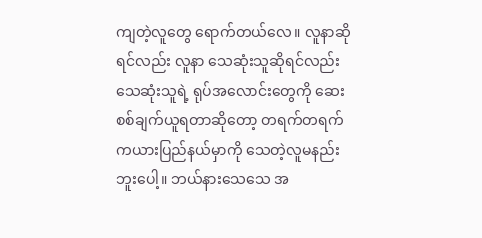ကျတဲ့လူတွေ ရောက်တယ်လေ။ လူနာဆိုရင်လည်း လူနာ သေဆုံးသူဆိုရင်လည်း သေဆုံးသူရဲ့ ရုပ်အလောင်းတွေကို ဆေးစစ်ချက်ယူရတာဆိုတော့ တရက်တရက် ကယားပြည်နယ်မှာကို သေတဲ့လူမနည်းဘူးပေါ့။ ဘယ်နားသေသေ အ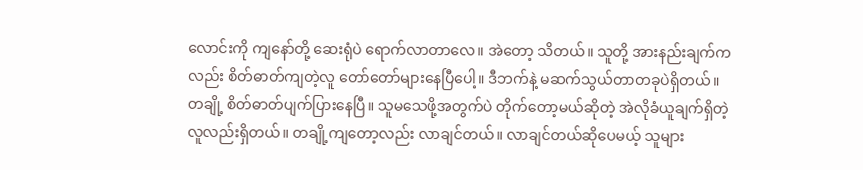လောင်းကို ကျနော်တို့ ဆေးရုံပဲ ရောက်လာတာလေ။ အဲတော့ သိတယ်။ သူတို့ အားနည်းချက်ကလည်း စိတ်ဓာတ်ကျတဲ့လူ တော်တော်များနေပြီပေါ့။ ဒီဘက်နဲ့ မဆက်သွယ်တာတခုပဲရှိတယ်။ တချို့ စိတ်ဓာတ်ပျက်ပြားနေပြီ။ သူမသေဖို့အတွက်ပဲ တိုက်တော့မယ်ဆိုတဲ့ အဲလိုခံယူချက်ရှိတဲ့လူလည်းရှိတယ်။ တချို့ကျတော့လည်း လာချင်တယ်။ လာချင်တယ်ဆိုပေမယ့် သူများ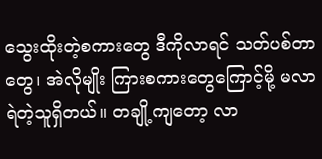သွေးထိုးတဲ့စကားတွေ ဒီကိုလာရင် သတ်ပစ်တာတွေ၊ အဲလိုမျိုး ကြားစကားတွေကြောင့်မို့ မလာရဲတဲ့သူရှိတယ်။ တချို့ကျတော့ လာ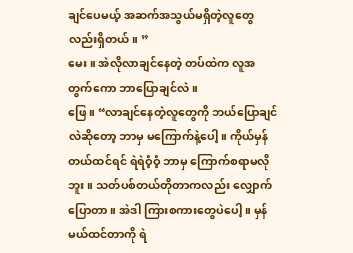ချင်ပေမယ့် အဆက်အသွယ်မရှိတဲ့လူတွေလည်းရှိတယ်။ ”
မေး။ အဲလိုလာချင်နေတဲ့ တပ်ထဲက လူအတွက်ကော ဘာပြောချင်လဲ။
ဖြေ။ “လာချင်နေတဲ့လူတွေကို ဘယ်ပြောချင်လဲဆိုတော့ ဘာမှ မကြောက်နဲ့ပေါ့။ ကိုယ်မှန်တယ်ထင်ရင် ရဲရဲဝံ့ဝံ့ ဘာမှ ကြောက်စရာမလိုဘူး။ သတ်ပစ်တယ်တိုတာကလည်း လျှောက်ပြောတာ။ အဲဒါ ကြားစကားတွေပဲပေါ့။ မှန်မယ်ထင်တာကို ရဲ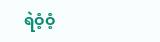ရဲဝံ့ဝံ့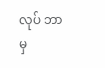လုပ် ဘာမှ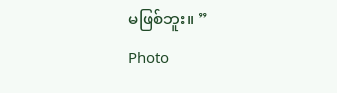မဖြစ်ဘူး။ ”
Photo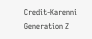Credit-Karenni Generation Z